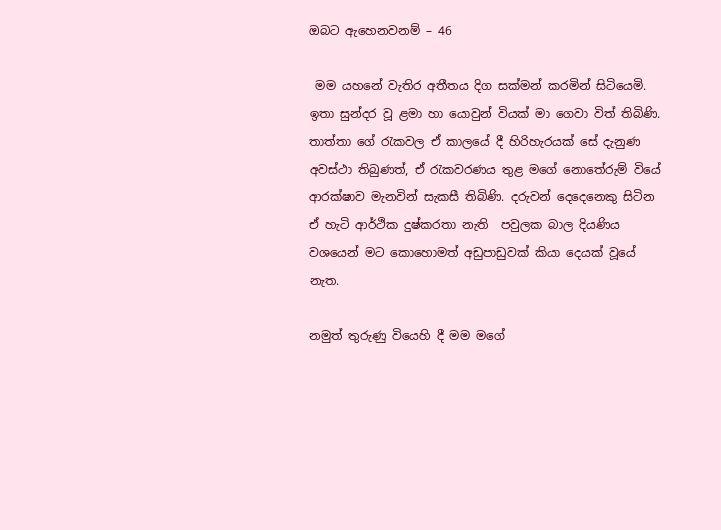ඔබට ඇහෙනවනම් – 46

 මම යහනේ වැතිර අතීතය දිග සක්මන් කරමින් සිටියෙමි. ඉතා සුන්දර වූ ළමා හා යොවුන් වියක් මා ගෙවා විත් තිබිණි. තාත්තා ගේ රැකවල ඒ කාලයේ දී හිරිහැරයක් සේ දැනුණ අවස්ථා තිබුණත්, ඒ රැකවරණය තුළ මගේ නොතේරුම් වියේ ආරක්ෂාව මැනවින් සැකසී තිබිණි. දරුවන් දෙදෙනෙකු සිටින ඒ හැටි ආර්ථික දුෂ්කරතා නැති  පවුලක බාල දියණිය වශයෙන් මට කොහොමත් අඩුපාඩුවක් කියා දෙයක් වූයේ නැත.

නමුත් තුරුණු වියෙහි දී මම මගේ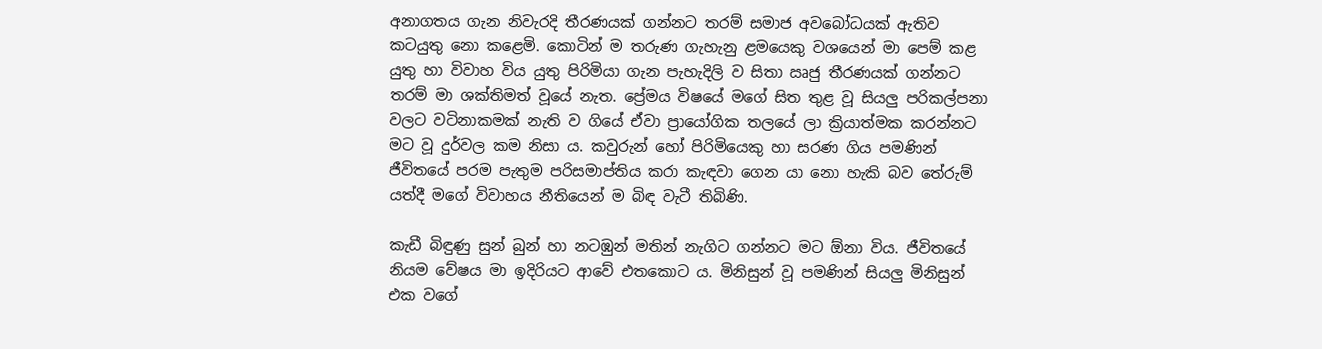අනාගතය ගැන නිවැරදි තීරණයක් ගන්නට තරම් සමාජ අවබෝධයක් ඇතිව කටයුතු නො කළෙමි. කොටින් ම තරුණ ගැහැනු ළමයෙකු වශයෙන් මා පෙම් කළ යුතු හා විවාහ විය යුතු පිරිමියා ගැන පැහැදිලි ව සිතා ඍජු තීරණයක් ගන්නට තරම් මා ශක්තිමත් වූයේ නැත. ප්‍රේමය විෂයේ මගේ සිත තුළ වූ සියලු පරිකල්පනා වලට වටිනාකමක් නැති ව ගියේ ඒවා ප්‍රායෝගික තලයේ ලා ක්‍රියාත්මක කරන්නට මට වූ දුර්වල කම නිසා ය. කවුරුන් හෝ පිරිමියෙකු හා සරණ ගිය පමණින් ජීවිතයේ පරම පැතුම පරිසමාප්තිය කරා කැඳවා ගෙන යා නො හැකි බව තේරුම් යත්දී මගේ විවාහය නීතියෙන් ම බිඳ වැටී තිබිණි.

කැඩී බිඳුණු සුන් බුන් හා නටඹුන් මතින් නැගිට ගන්නට මට ඕනා විය. ජීවිතයේ නියම වේෂය මා ඉදිරියට ආවේ එතකොට ය. මිනිසුන් වූ පමණින් සියලු මිනිසුන් එක වගේ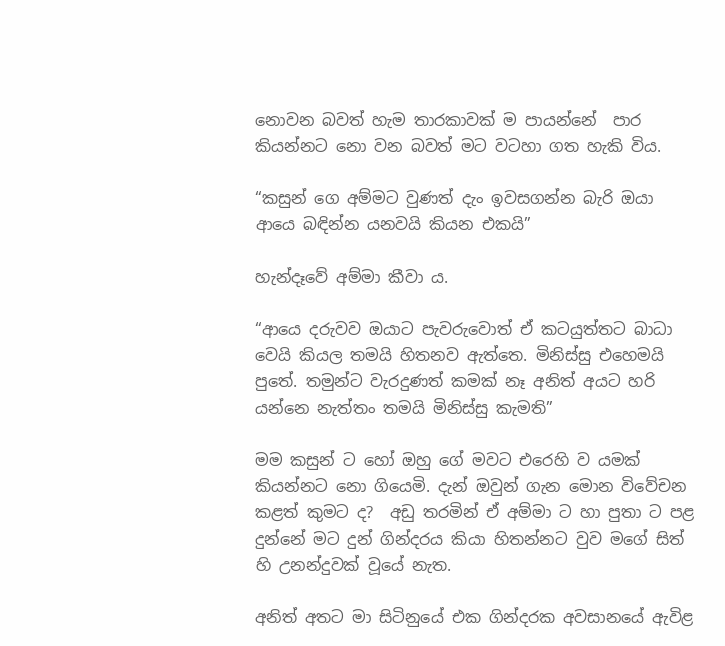නොවන බවත් හැම තාරකාවක් ම පායන්නේ  පාර කියන්නට නො වන බවත් මට වටහා ගත හැකි විය.

“කසුන් ගෙ අම්මට වුණත් දැං ඉවසගන්න බැරි ඔයා ආයෙ බඳින්න යනවයි කියන එකයි”

හැන්දෑවේ අම්මා කීවා ය.

“ආයෙ දරුවව ඔයාට පැවරුවොත් ඒ කටයුත්තට බාධා වෙයි කියල තමයි හිතනව ඇත්තෙ. මිනිස්සු එහෙමයි පුතේ. තමුන්ට වැරදුණත් කමක් නෑ අනිත් අයට හරි යන්නෙ නැත්තං තමයි මිනිස්සු කැමති”

මම කසුන් ට හෝ ඔහු ගේ මවට එරෙහි ව යමක් කියන්නට නො ගියෙමි. දැන් ඔවුන් ගැන මොන විවේචන කළත් කුමට ද?  අඩු තරමින් ඒ අම්මා ට හා පුතා ට පළ දුන්නේ මට දුන් ගින්දරය කියා හිතන්නට වුව මගේ සිත් හි උනන්දුවක් වූයේ නැත.

අනිත් අතට මා සිටිනුයේ එක ගින්දරක අවසානයේ ඇවිළ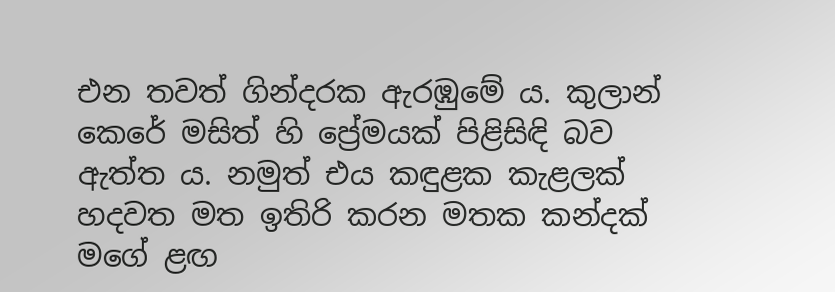එන තවත් ගින්දරක ඇරඹුමේ ය. කුලාන් කෙරේ මසිත් හි ප්‍රේමයක් පිළිසිඳි බව ඇත්ත ය. නමුත් එය කඳුළක කැළලක් හදවත මත ඉතිරි කරන මතක කන්දක් මගේ ළඟ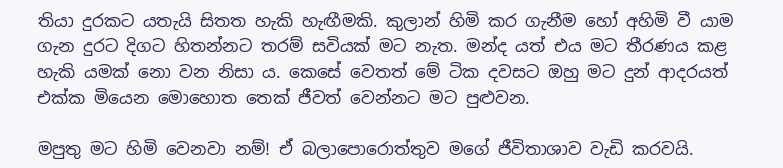තියා දුරකට යතැයි සිතත හැකි හැඟීමකි. කුලාන් හිමි කර ගැනීම හෝ අහිමි වී යාම ගැන දුරට දිගට හිතන්නට තරම් සවියක් මට නැත. මන්ද යත් එය මට තීරණය කළ හැකි යමක් නො වන නිසා ය. කෙසේ වෙතත් මේ ටික දවසට ඔහු මට දුන් ආදරයත් එක්ක මියෙන මොහොත තෙක් ජීවත් වෙන්නට මට පුළුවන.

මපුතු මට හිමි වෙනවා නම්! ඒ බලාපොරොත්තුව මගේ ජීවිතාශාව වැඩි කරවයි.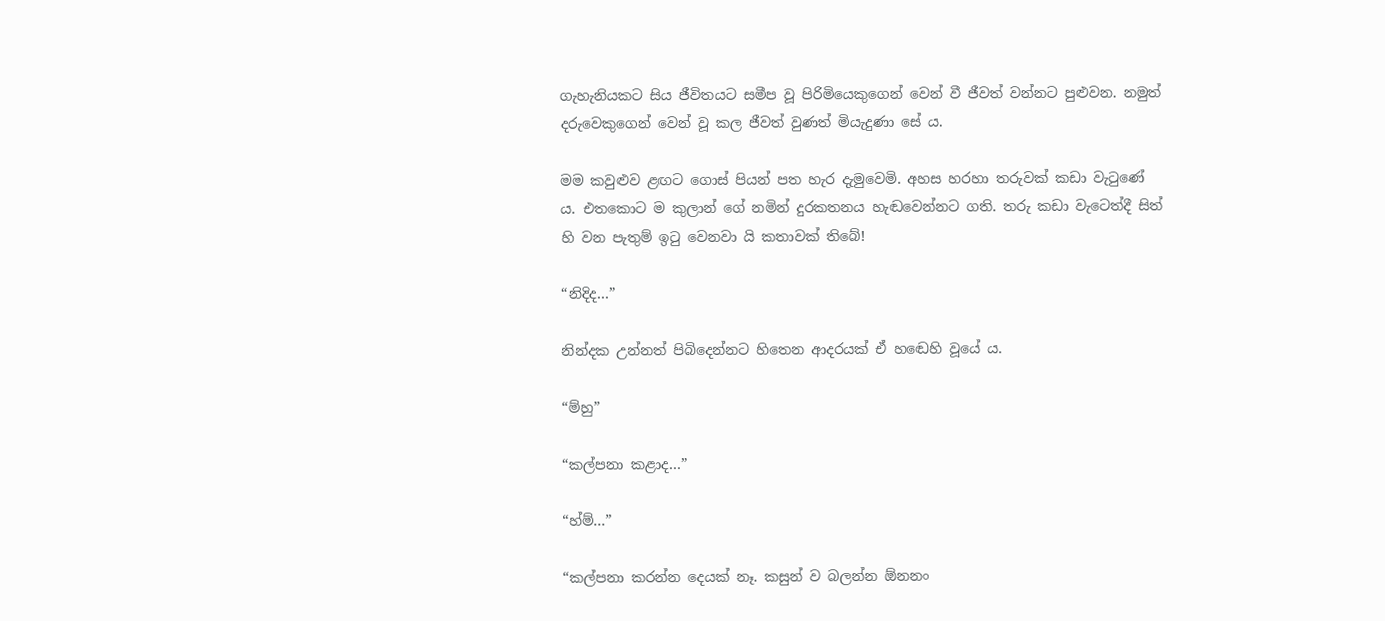ගැහැනියකට සිය ජීවිතයට සමීප වූ පිරිමියෙකුගෙන් වෙන් වී ජීවත් වන්නට පුළුවන. නමුත් දරුවෙකුගෙන් වෙන් වූ කල ජීවත් වුණත් මියැදුණා සේ ය.

මම කවුළුව ළඟට ගොස් පියන් පත හැර දැමුවෙමි. අහස හරහා තරුවක් කඩා වැටුණේ ය. එතකොට ම කුලාන් ගේ නමින් දුරකතනය හැඬවෙන්නට ගති. තරු කඩා වැටෙත්දී සිත් හි වන පැතුම් ඉටු වෙනවා යි කතාවක් තිබේ!

“නිදිද…”

නින්දක උන්නත් පිබිදෙන්නට හිතෙන ආදරයක් ඒ හඬෙහි වූයේ ය.

“ම්හු”

“කල්පනා කළාද…”

“හ්ම්…”

“කල්පනා කරන්න දෙයක් නෑ. කසුන් ව බලන්න ඕනනං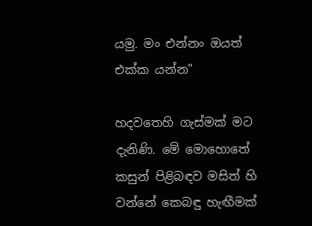යමු. මං එන්නං ඔයත් එක්ක යන්න”

හදවතෙහි ගැස්මක් මට දැනිණි. මේ මොහොතේ කසුන් පිළිබඳව මසිත් හි වන්නේ කෙබඳු හැඟීමක්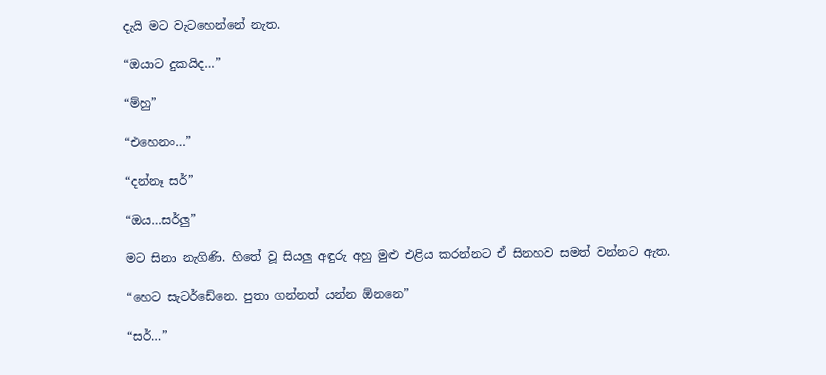දැයි මට වැටහෙන්නේ නැත.

“ඔයාට දුකයිද…”

“ම්හු”

“එහෙනං…”

“දන්නෑ සර්”

“ඔය…සර්ලු”

මට සිනා නැගිණි. හිතේ වූ සියලු අඳුරු අහු මුළු එළිය කරන්නට ඒ සිනහව සමත් වන්නට ඇත.

“හෙට සැටර්ඩේනෙ. පුතා ගන්නත් යන්න ඕනනෙ”

“සර්…”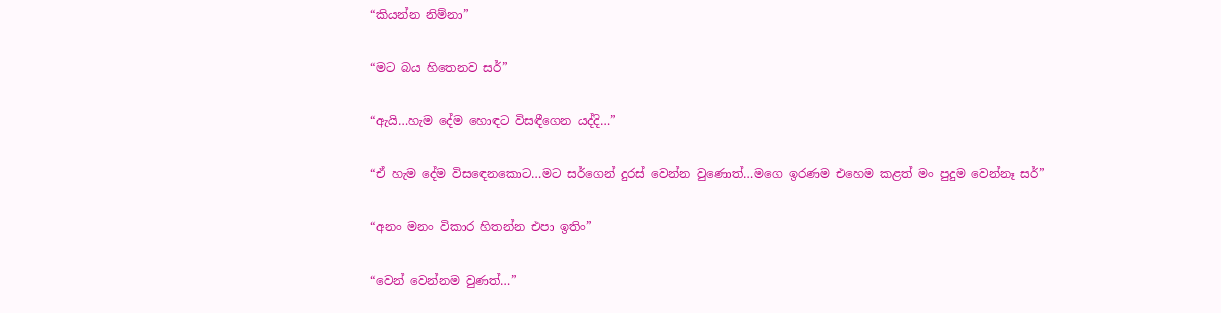“කියන්න නිම්නා”

“මට බය හිතෙනව සර්”

“ඇයි…හැම දේම හොඳට විසඳීගෙන යද්දි…”

“ඒ හැම දේම විසඳෙනකොට…මට සර්ගෙන් දුරස් වෙන්න වුණොත්…මගෙ ඉරණම එහෙම කළත් මං පුදුම වෙන්නෑ සර්”

“අනං මනං විකාර හිතන්න එපා ඉතිං”

“වෙන් වෙන්නම වුණත්…”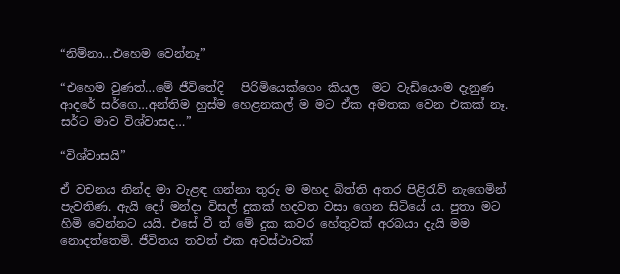“නිම්නා…එහෙම වෙන්නෑ”

“එහෙම වුණත්…මේ ජීවිතේදි   පිරිමියෙක්ගෙං කියල  මට වැඩියෙංම දැනුණ ආදරේ සර්ගෙ…අන්තිම හුස්ම හෙළනකල් ම මට ඒක අමතක වෙන එකක් නෑ. සර්ට මාව විශ්වාසද…”

“විශ්වාසයි”

ඒ වචනය නින්ද මා වැළඳ ගන්නා තුරු ම මහද බිත්ති අතර පිළිරැව් නැගෙමින් පැවතිණ. ඇයි දෝ මන්දා විසල් දුකක් හදවත වසා ගෙන සිටියේ ය. පුතා මට හිමි වෙන්නට යයි. එසේ වී ත් මේ දුක කවර හේතුවක් අරබයා දැයි මම නොදත්තෙමි. ජීවිතය තවත් එක අවස්ථාවක්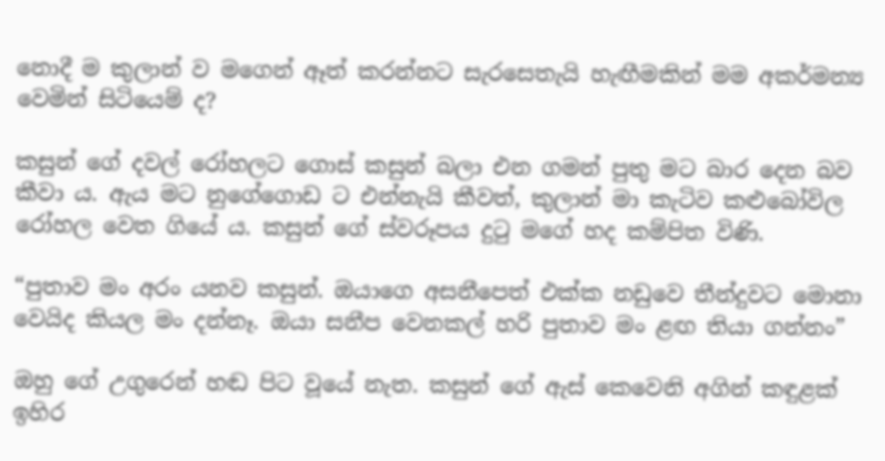නොදී ම කුලාන් ව මගෙන් ඈත් කරන්නට සැරසෙතැයි හැඟීමකින් මම අකර්මන්‍ය වෙමින් සිටියෙම් ද?

කසුන් ගේ දවල් රෝහලට ගොස් කසුන් බලා එන ගමන් පුතු මට බාර දෙන බව කීවා ය. ඇය මට නුගේගොඩ ට එන්නැයි කීවත්, කුලාන් මා කැටිව කළුබෝවිල රෝහල වෙත ගියේ ය. කසුන් ගේ ස්වරූපය දුටු මගේ හද කම්පිත විණි.

“පුතාව මං අරං යනව කසුන්. ඔයාගෙ අසනීපෙත් එක්ක නඩුවෙ තීන්දුවට මොනා වෙයිද කියල මං දන්නෑ. ඔයා සනීප වෙනකල් හරි පුතාව මං ළඟ තියා ගන්නං”

ඔහු ගේ උගුරෙන් හඬ පිට වූයේ නැත. කසුන් ගේ ඇස් කෙවෙනි අගින් කඳුළක් ඉහිර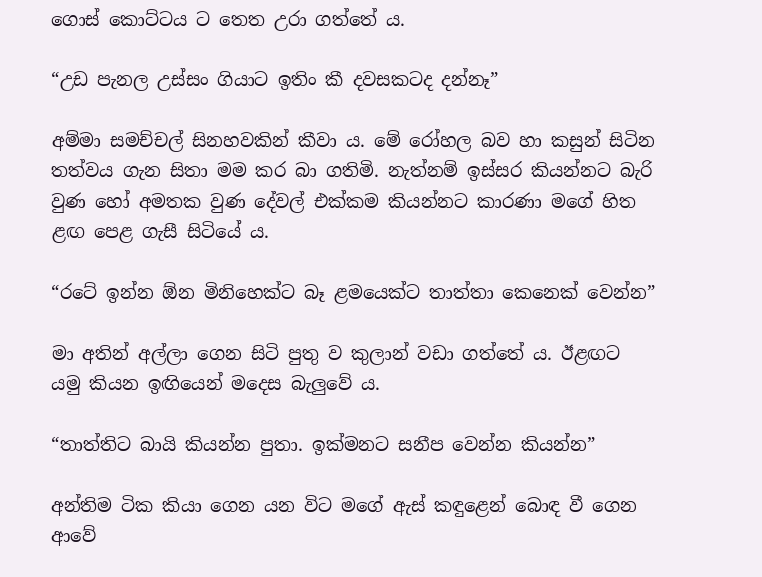ගොස් කොට්ටය ට තෙත උරා ගත්තේ ය.

“උඩ පැනල උස්සං ගියාට ඉතිං කී දවසකටද දන්නෑ”

අම්මා සමච්චල් සිනහවකින් කීවා ය. මේ රෝහල බව හා කසුන් සිටින තත්වය ගැන සිතා මම කර බා ගතිමි. නැත්නම් ඉස්සර කියන්නට බැරි වුණ හෝ අමතක වුණ දේවල් එක්කම කියන්නට කාරණා මගේ හිත ළඟ පෙළ ගැසී සිටියේ ය.

“රටේ ඉන්න ඕන මිනිහෙක්ට බෑ ළමයෙක්ට තාත්තා කෙනෙක් වෙන්න”

මා අතින් අල්ලා ගෙන සිටි පුතු ව කුලාන් වඩා ගත්තේ ය. ඊළඟට යමු කියන ඉඟියෙන් මදෙස බැලුවේ ය.

“තාත්තිට බායි කියන්න පුතා. ඉක්මනට සනීප වෙන්න කියන්න”

අන්තිම ටික කියා ගෙන යන විට මගේ ඇස් කඳුළෙන් බොඳ වී ගෙන ආවේ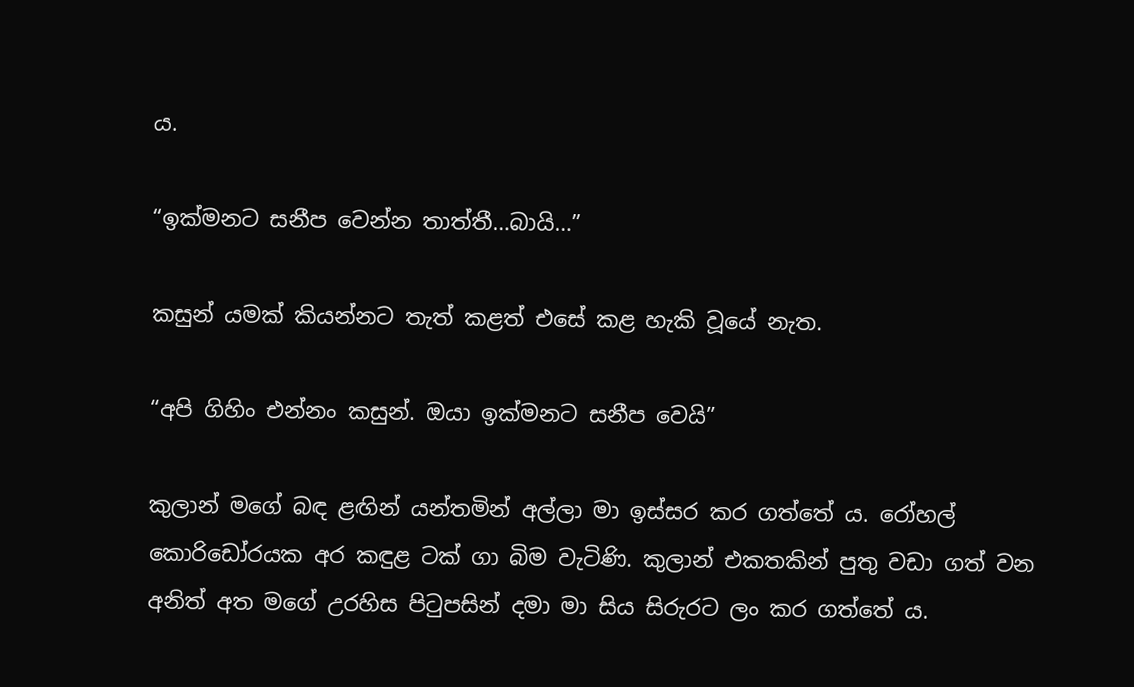ය.

“ඉක්මනට සනීප වෙන්න තාත්තී…බායි…”

කසුන් යමක් කියන්නට තැත් කළත් එසේ කළ හැකි වූයේ නැත.

“අපි ගිහිං එන්නං කසුන්. ඔයා ඉක්මනට සනීප වෙයි”

කුලාන් මගේ බඳ ළඟින් යන්තමින් අල්ලා මා ඉස්සර කර ගත්තේ ය. රෝහල් කොරිඩෝරයක අර කඳුළ ටක් ගා බිම වැටිණි. කුලාන් එකතකින් පුතු වඩා ගත් වන අනිත් අත මගේ උරහිස පිටුපසින් දමා මා සිය සිරුරට ලං කර ගත්තේ ය.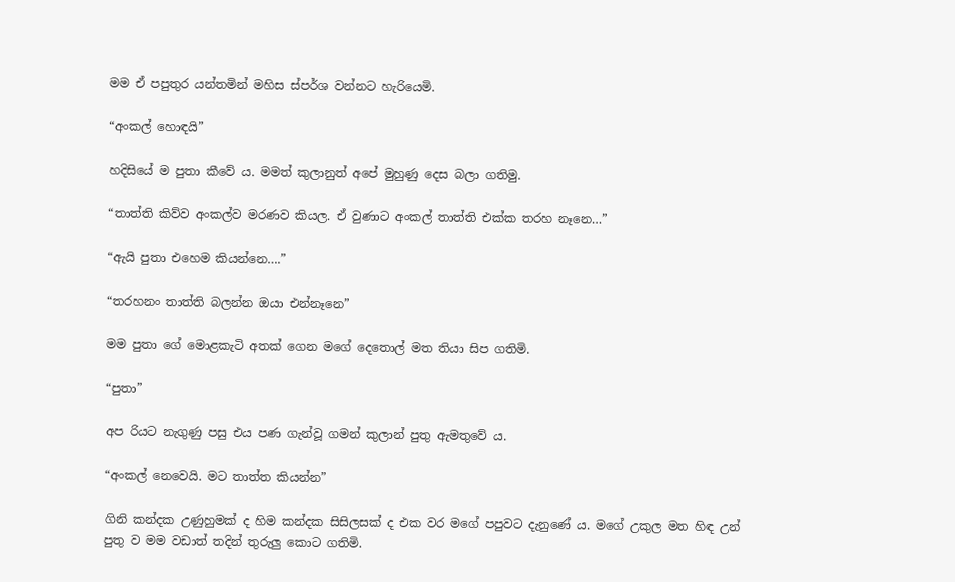මම ඒ පපුතුර යන්තමින් මහිස ස්පර්ශ වන්නට හැරියෙමි.

“අංකල් හොඳයි”

හදිසියේ ම පුතා කීවේ ය. මමත් කුලානුත් අපේ මුහුණු දෙස බලා ගතිමු.

“තාත්ති කිව්ව අංකල්ව මරණව කියල. ඒ වුණාට අංකල් තාත්ති එක්ක තරහ නෑනෙ…”

“ඇයි පුතා එහෙම කියන්නෙ….”

“තරහනං තාත්ති බලන්න ඔයා එන්නෑනෙ”

මම පුතා ගේ මොළකැටි අතක් ගෙන මගේ දෙතොල් මත තියා සිප ගතිමි.

“පුතා”

අප රියට නැගුණු පසු එය පණ ගැන්වූ ගමන් කුලාන් පුතු ඇමතුවේ ය.

“අංකල් නෙවෙයි. මට තාත්ත කියන්න”

ගිනි කන්දක උණුහුමක් ද හිම කන්දක සිසිලසක් ද එක වර මගේ පපුවට දැනුණේ ය. මගේ උකුල මත හිඳ උන් පුතු ව මම වඩාත් තදින් තුරුලු කොට ගතිමි.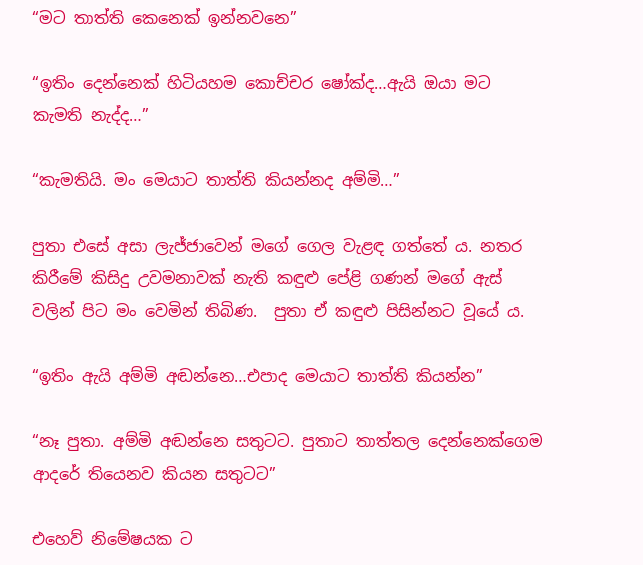“මට තාත්ති කෙනෙක් ඉන්නවනෙ”

“ඉතිං දෙන්නෙක් හිටියහම කොච්චර ෂෝක්ද…ඇයි ඔයා මට කැමති නැද්ද…”

“කැමතියි. මං මෙයාට තාත්ති කියන්නද අම්මි…”

පුතා එසේ අසා ලැජ්ජාවෙන් මගේ ගෙල වැළඳ ගත්තේ ය. නතර කිරීමේ කිසිදු උවමනාවක් නැති කඳුළු පේළි ගණන් මගේ ඇස් වලින් පිට මං වෙමින් තිබිණ.  පුතා ඒ කඳුළු පිසින්නට වූයේ ය.

“ඉතිං ඇයි අම්මි අඬන්නෙ…එපාද මෙයාට තාත්ති කියන්න”

“නෑ පුතා. අම්මි අඬන්නෙ සතුටට. පුතාට තාත්තල දෙන්නෙක්ගෙම ආදරේ තියෙනව කියන සතුටට”

එහෙව් නිමේෂයක ට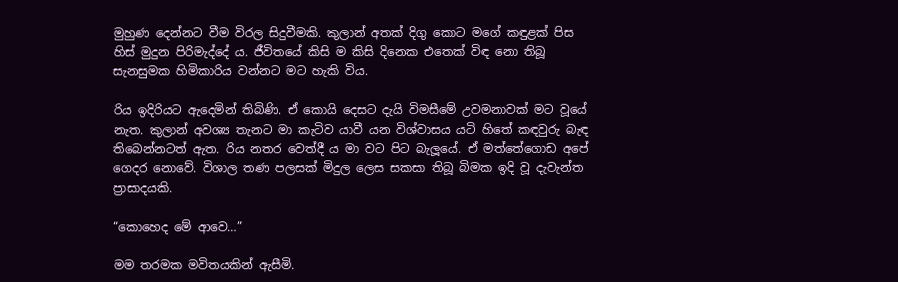මුහුණ දෙන්නට වීම විරල සිදුවීමකි. කුලාන් අතක් දිගු කොට මගේ කඳුළක් පිස හිස් මුදුන පිරිමැද්දේ ය. ජීවිතයේ කිසි ම කිසි දිනෙක එතෙක් විඳ නො තිබූ සැනසුමක හිමිකාරිය වන්නට මට හැකි විය.

රිය ඉදිරියට ඇදෙමින් තිබිණි. ඒ කොයි දෙසට දැයි විමසීමේ උවමනාවක් මට වූයේ නැත. කුලාන් අවශ්‍ය තැනට මා කැටිව යාවී යන විශ්වාසය යටි හිතේ කඳවුරු බැඳ තිබෙන්නටත් ඇත. රිය නතර වෙත්දී ය මා වට පිට බැලූයේ. ඒ මත්තේගොඩ අපේ ගෙදර නොවේ. විශාල තණ පලසක් මිදුල ලෙස සකසා තිබූ බිමක ඉදි වූ දැවැන්ත ප්‍රාසාදයකි.

“කොහෙද මේ ආවෙ…”

මම තරමක මවිතයකින් ඇසීමි.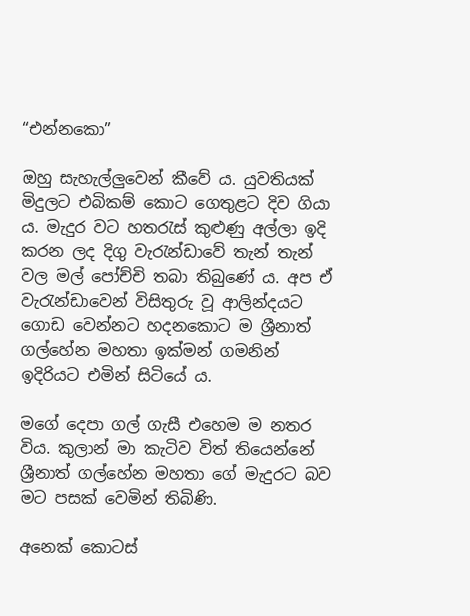“එන්නකො”

ඔහු සැහැල්ලුවෙන් කීවේ ය. යුවතියක් මිදුලට එබිකම් කොට ගෙතුළට දිව ගියා ය. මැදුර වට හතරැස් කුළුණු අල්ලා ඉදි කරන ලද දිගු වැරැන්ඩාවේ තැන් තැන් වල මල් පෝච්චි තබා තිබුණේ ය. අප ඒ වැරැන්ඩාවෙන් විසිතුරු වූ ආලින්දයට ගොඩ වෙන්නට හදනකොට ම ශ්‍රීනාත් ගල්හේන මහතා ඉක්මන් ගමනින් ඉදිරියට එමින් සිටියේ ය.

මගේ දෙපා ගල් ගැසී එහෙම ම නතර විය. කුලාන් මා කැටිව විත් තියෙන්නේ ශ්‍රීනාත් ගල්හේන මහතා ගේ මැදුරට බව මට පසක් වෙමින් තිබිණි.

අනෙක් කොටස්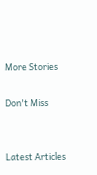More Stories

Don't Miss


Latest Articles